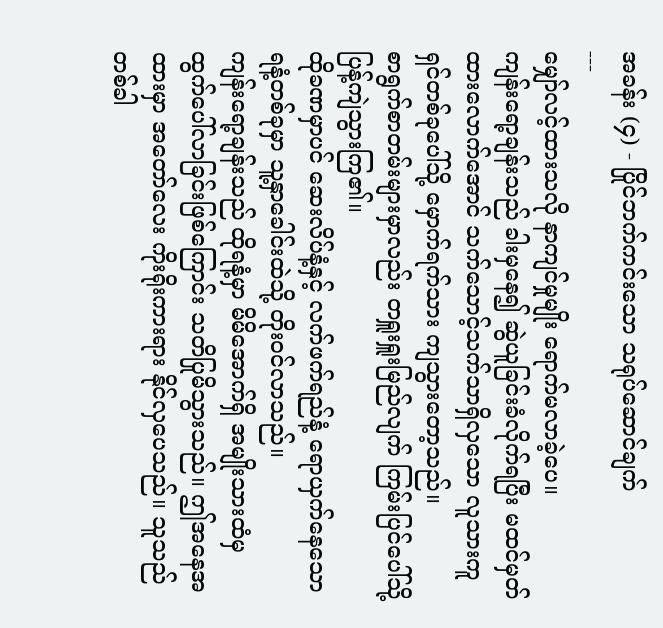အခန်း (၄) - ပြိုင်ဘက်ကင်းသော သရုပ်ဆောင်ချက်
---
မျှော်လင့်ထားသလို နာကျင်မှုမျိုး ရောက်မလာခဲ့ပေ။
ကျန်းရော့ချန်းသည် ခါးမှနေ၍ ဆွဲယူခြင်းခံလိုက်ရပြီး မထင်မှတ်ထားလောက်အောင် သက်သောင့်သက်သာရှိလှသော လူသားကူရှင်တစ်ခုပေါ်သို့ မှောက်ရက်သား ကျသွားတော့သည်။
စာရွက်စာတမ်းများမှာလည်း တရှူးရှူးမြည်လျက် ကြမ်းပြင်ပေါ်သို့ ပြန့်ကျဲသွားကြ၏။
ထိုခဏမှာပင် ဆေးလိပ်နံ့နှင့် လက်ဖက်ရည်နံ့ ရောယှက်နေသော ရနံ့တစ်ခုမှာ သူ့နှာခေါင်းထဲသို့ တိုးဝင်လာသည်။
ကျန်းရော့ချန်းသည် ထိုရနံ့မှာ မိမိအောက်ရှိ အမျိုးသားထံမှ ထွက်ပေါ်လာခြင်းဖြစ်ကြောင်း သတိပြုမိသွားသည်။ ဤအနေအထားမှာ အတော်လေး ကိုးရိုးကားရား နိုင်လှပေသည်။ သူသည် တစ်ခါ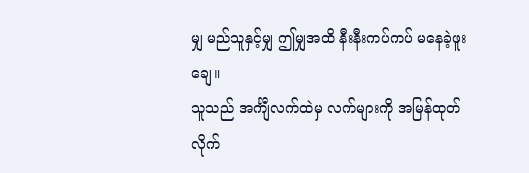မျှ မည်သူနှင့်မျှ ဤမျှအထိ နီးနီးကပ်ကပ် မနေခဲ့ဖူးချေ။
သူသည် အင်္ကျီလက်ထဲမှ လက်များကို အမြန်ထုတ်လိုက်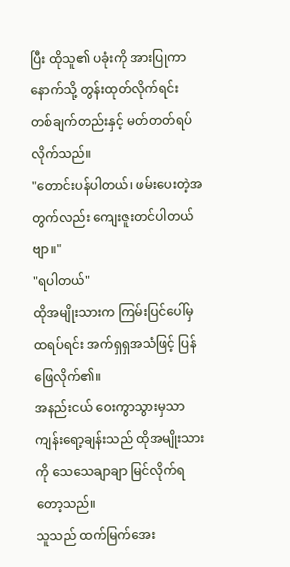ပြီး ထိုသူ၏ ပခုံးကို အားပြုကာ နောက်သို့ တွန်းထုတ်လိုက်ရင်း တစ်ချက်တည်းနှင့် မတ်တတ်ရပ်လိုက်သည်။
"တောင်းပန်ပါတယ်၊ ဖမ်းပေးတဲ့အတွက်လည်း ကျေးဇူးတင်ပါတယ်ဗျာ။"
"ရပါတယ်"
ထိုအမျိုးသားက ကြမ်းပြင်ပေါ်မှ ထရပ်ရင်း အက်ရှရှအသံဖြင့် ပြန်ဖြေလိုက်၏။
အနည်းငယ် ဝေးကွာသွားမှသာ ကျန်းရော့ချန်းသည် ထိုအမျိုးသားကို သေသေချာချာ မြင်လိုက်ရတော့သည်။
သူသည် ထက်မြက်အေး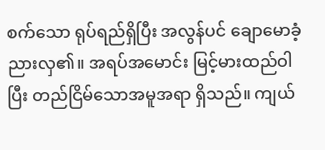စက်သော ရုပ်ရည်ရှိပြီး အလွန်ပင် ချောမောခံ့ညားလှ၏။ အရပ်အမောင်း မြင့်မားထည်ဝါပြီး တည်ငြိမ်သောအမူအရာ ရှိသည်။ ကျယ်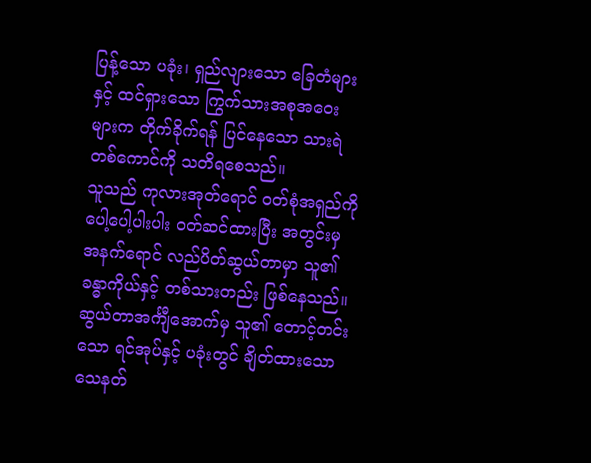ပြန့်သော ပခုံး၊ ရှည်လျားသော ခြေတံများနှင့် ထင်ရှားသော ကြွက်သားအစုအဝေးများက တိုက်ခိုက်ရန် ပြင်နေသော သားရဲတစ်ကောင်ကို သတိရစေသည်။
သူသည် ကုလားအုတ်ရောင် ဝတ်စုံအရှည်ကို ပေါ့ပေါ့ပါးပါး ဝတ်ဆင်ထားပြီး အတွင်းမှ အနက်ရောင် လည်ပိတ်ဆွယ်တာမှာ သူ၏ ခန္ဓာကိုယ်နှင့် တစ်သားတည်း ဖြစ်နေသည်။
ဆွယ်တာအင်္ကျီအောက်မှ သူ၏ တောင့်တင်းသော ရင်အုပ်နှင့် ပခုံးတွင် ချိတ်ထားသော သေနတ်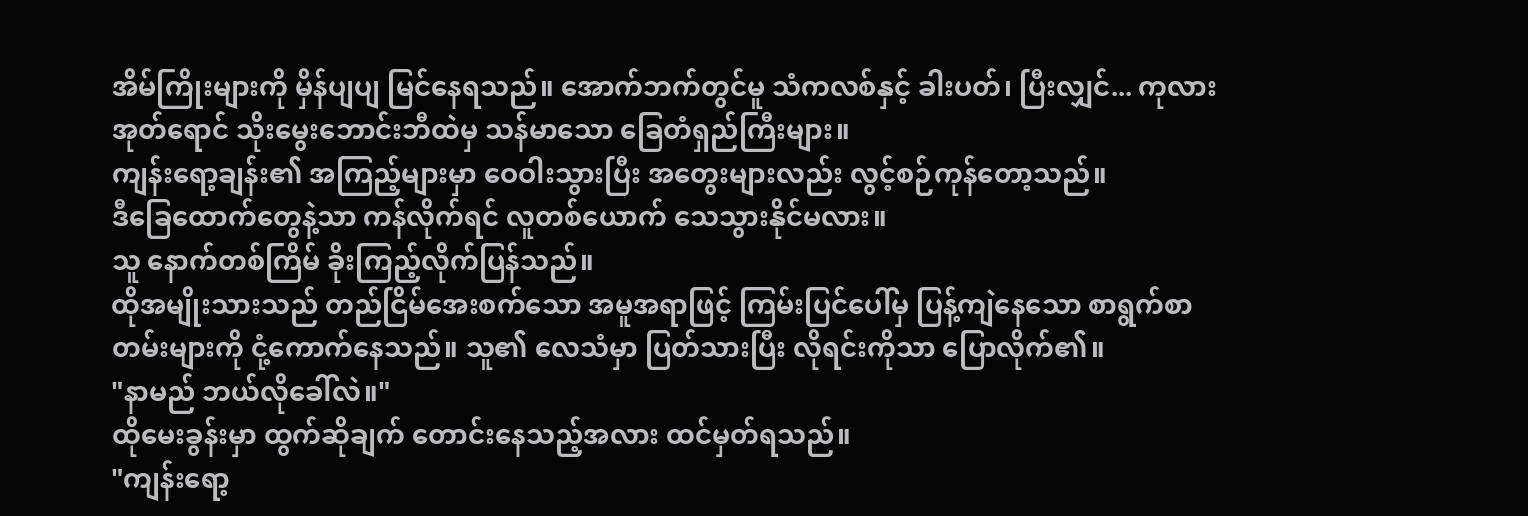အိမ်ကြိုးများကို မှိန်ပျပျ မြင်နေရသည်။ အောက်ဘက်တွင်မူ သံကလစ်နှင့် ခါးပတ်၊ ပြီးလျှင်... ကုလားအုတ်ရောင် သိုးမွေးဘောင်းဘီထဲမှ သန်မာသော ခြေတံရှည်ကြီးများ။
ကျန်းရော့ချန်း၏ အကြည့်များမှာ ဝေဝါးသွားပြီး အတွေးများလည်း လွင့်စဉ်ကုန်တော့သည်။
ဒီခြေထောက်တွေနဲ့သာ ကန်လိုက်ရင် လူတစ်ယောက် သေသွားနိုင်မလား။
သူ နောက်တစ်ကြိမ် ခိုးကြည့်လိုက်ပြန်သည်။
ထိုအမျိုးသားသည် တည်ငြိမ်အေးစက်သော အမူအရာဖြင့် ကြမ်းပြင်ပေါ်မှ ပြန့်ကျဲနေသော စာရွက်စာတမ်းများကို ငုံ့ကောက်နေသည်။ သူ၏ လေသံမှာ ပြတ်သားပြီး လိုရင်းကိုသာ ပြောလိုက်၏။
"နာမည် ဘယ်လိုခေါ်လဲ။"
ထိုမေးခွန်းမှာ ထွက်ဆိုချက် တောင်းနေသည့်အလား ထင်မှတ်ရသည်။
"ကျန်းရော့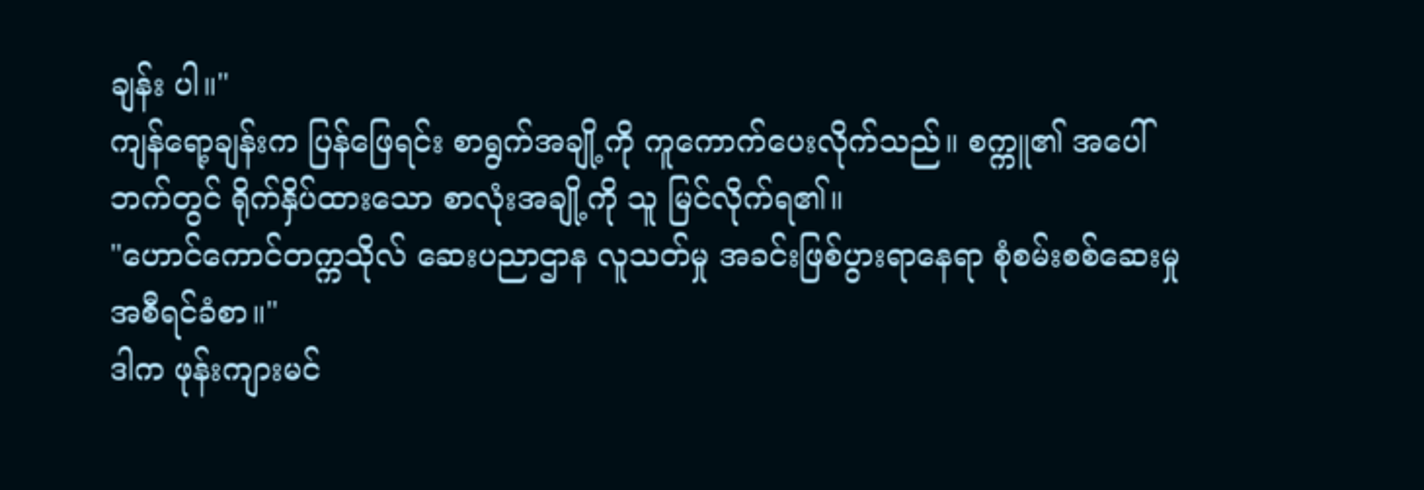ချန်း ပါ။"
ကျန်ရော့ချန်းက ပြန်ဖြေရင်း စာရွက်အချို့ကို ကူကောက်ပေးလိုက်သည်။ စက္ကူ၏ အပေါ်ဘက်တွင် ရိုက်နှိပ်ထားသော စာလုံးအချို့ကို သူ မြင်လိုက်ရ၏။
"ဟောင်ကောင်တက္ကသိုလ် ဆေးပညာဌာန လူသတ်မှု အခင်းဖြစ်ပွားရာနေရာ စုံစမ်းစစ်ဆေးမှု အစီရင်ခံစာ။"
ဒါက ဖုန်းကျားမင်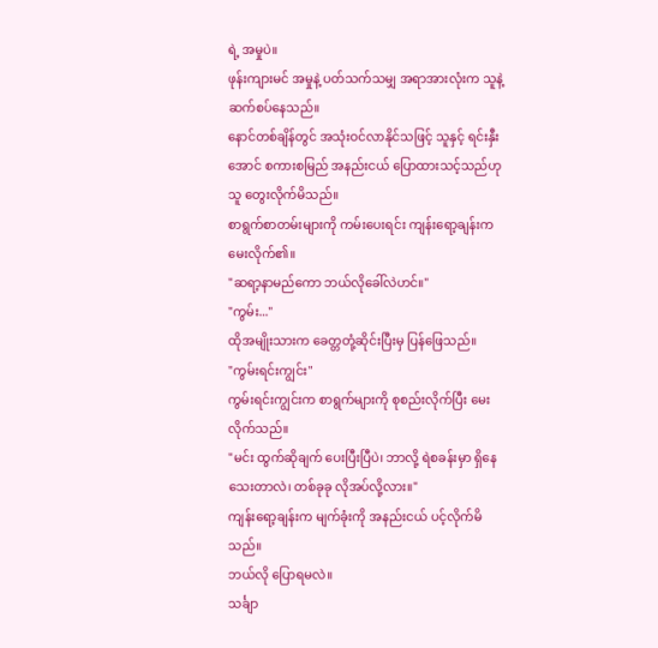ရဲ့ အမှုပဲ။
ဖုန်းကျားမင် အမှုနဲ့ ပတ်သက်သမျှ အရာအားလုံးက သူနဲ့ ဆက်စပ်နေသည်။
နောင်တစ်ချိန်တွင် အသုံးဝင်လာနိုင်သဖြင့် သူနှင့် ရင်းနှီးအောင် စကားစမြည် အနည်းငယ် ပြောထားသင့်သည်ဟု သူ တွေးလိုက်မိသည်။
စာရွက်စာတမ်းများကို ကမ်းပေးရင်း ကျန်းရော့ချန်းက မေးလိုက်၏။
"ဆရာ့နာမည်ကော ဘယ်လိုခေါ်လဲဟင်။"
"ကွမ်း..."
ထိုအမျိုးသားက ခေတ္တတုံ့ဆိုင်းပြီးမှ ပြန်ဖြေသည်။
"ကွမ်းရင်းကျွင်း"
ကွမ်းရင်းကျွင်းက စာရွက်များကို စုစည်းလိုက်ပြီး မေးလိုက်သည်။
"မင်း ထွက်ဆိုချက် ပေးပြီးပြီပဲ၊ ဘာလို့ ရဲစခန်းမှာ ရှိနေသေးတာလဲ၊ တစ်ခုခု လိုအပ်လို့လား။"
ကျန်းရော့ချန်းက မျက်ခုံးကို အနည်းငယ် ပင့်လိုက်မိသည်။
ဘယ်လို ပြောရမလဲ။
သင်္ချာ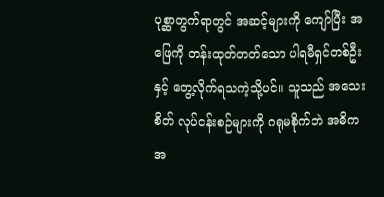ပုစ္ဆာတွက်ရာတွင် အဆင့်များကို ကျော်ပြီး အဖြေကို တန်းထုတ်တတ်သော ပါရမီရှင်တစ်ဦးနှင့် တွေ့လိုက်ရသကဲ့သို့ပင်။ သူသည် အသေးစိတ် လုပ်ငန်းစဉ်များကို ဂရုမစိုက်ဘဲ အဓိကအ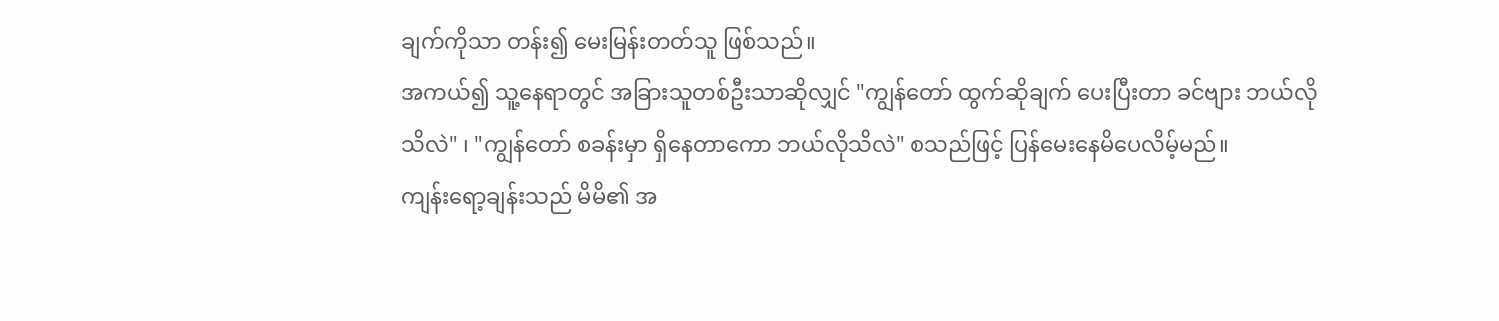ချက်ကိုသာ တန်း၍ မေးမြန်းတတ်သူ ဖြစ်သည်။
အကယ်၍ သူ့နေရာတွင် အခြားသူတစ်ဦးသာဆိုလျှင် "ကျွန်တော် ထွက်ဆိုချက် ပေးပြီးတာ ခင်ဗျား ဘယ်လိုသိလဲ" ၊ "ကျွန်တော် စခန်းမှာ ရှိနေတာကော ဘယ်လိုသိလဲ" စသည်ဖြင့် ပြန်မေးနေမိပေလိမ့်မည်။
ကျန်းရော့ချန်းသည် မိမိ၏ အ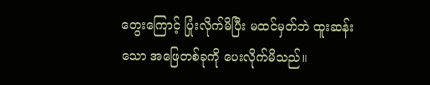တွေးကြောင့် ပြုံးလိုက်မိပြီး မထင်မှတ်ဘဲ ထူးဆန်းသော အဖြေတစ်ခုကို ပေးလိုက်မိသည်။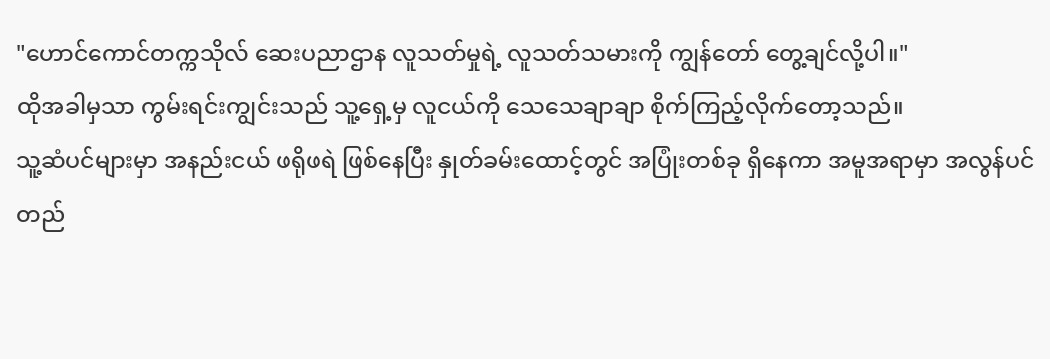"ဟောင်ကောင်တက္ကသိုလ် ဆေးပညာဌာန လူသတ်မှုရဲ့ လူသတ်သမားကို ကျွန်တော် တွေ့ချင်လို့ပါ။"
ထိုအခါမှသာ ကွမ်းရင်းကျွင်းသည် သူ့ရှေ့မှ လူငယ်ကို သေသေချာချာ စိုက်ကြည့်လိုက်တော့သည်။
သူ့ဆံပင်များမှာ အနည်းငယ် ဖရိုဖရဲ ဖြစ်နေပြီး နှုတ်ခမ်းထောင့်တွင် အပြုံးတစ်ခု ရှိနေကာ အမူအရာမှာ အလွန်ပင် တည်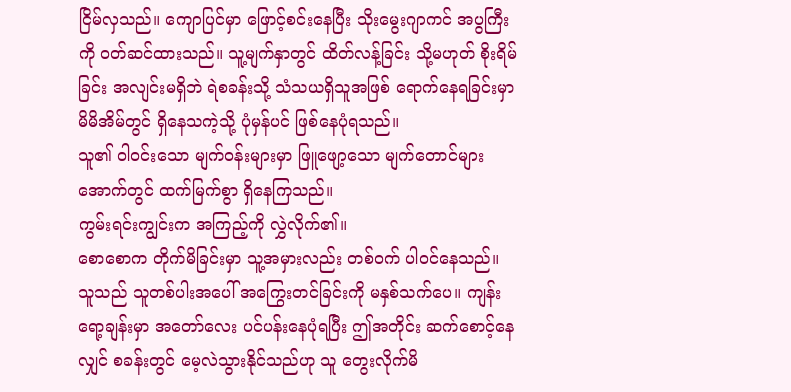ငြိမ်လှသည်။ ကျောပြင်မှာ ဖြောင့်စင်းနေပြီး သိုးမွေးဂျာကင် အပွကြီးကို ဝတ်ဆင်ထားသည်။ သူ့မျက်နှာတွင် ထိတ်လန့်ခြင်း သို့မဟုတ် စိုးရိမ်ခြင်း အလျင်းမရှိဘဲ ရဲစခန်းသို့ သံသယရှိသူအဖြစ် ရောက်နေရခြင်းမှာ မိမိအိမ်တွင် ရှိနေသကဲ့သို့ ပုံမှန်ပင် ဖြစ်နေပုံရသည်။
သူ၏ ဝါဝင်းသော မျက်ဝန်းများမှာ ဖြူဖျော့သော မျက်တောင်များအောက်တွင် ထက်မြက်စွာ ရှိနေကြသည်။
ကွမ်းရင်းကျွင်းက အကြည့်ကို လွှဲလိုက်၏။
စောစောက တိုက်မိခြင်းမှာ သူ့အမှားလည်း တစ်ဝက် ပါဝင်နေသည်။
သူသည် သူတစ်ပါးအပေါ် အကြွေးတင်ခြင်းကို မနှစ်သက်ပေ။ ကျန်းရော့ချန်းမှာ အတော်လေး ပင်ပန်းနေပုံရပြီး ဤအတိုင်း ဆက်စောင့်နေလျှင် စခန်းတွင် မေ့လဲသွားနိုင်သည်ဟု သူ တွေးလိုက်မိ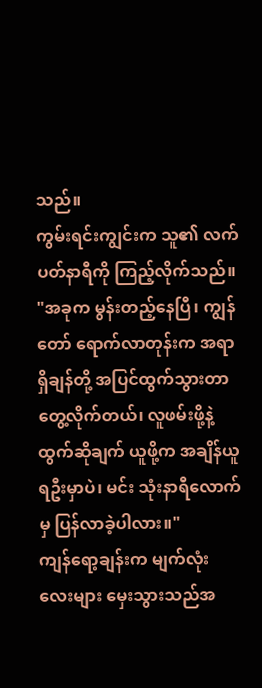သည်။
ကွမ်းရင်းကျွင်းက သူ၏ လက်ပတ်နာရီကို ကြည့်လိုက်သည်။
"အခုက မွန်းတည့်နေပြီ၊ ကျွန်တော် ရောက်လာတုန်းက အရာရှိချန်တို့ အပြင်ထွက်သွားတာ တွေ့လိုက်တယ်၊ လူဖမ်းဖို့နဲ့ ထွက်ဆိုချက် ယူဖို့က အချိန်ယူရဦးမှာပဲ၊ မင်း သုံးနာရီလောက်မှ ပြန်လာခဲ့ပါလား။"
ကျန်ရော့ချန်းက မျက်လုံးလေးများ မှေးသွားသည်အ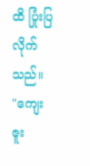ထိ ပြုံးပြလိုက်သည်။
"ကျေးဇူး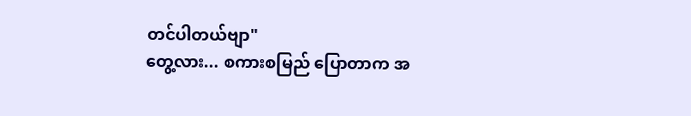တင်ပါတယ်ဗျာ"
တွေ့လား... စကားစမြည် ပြောတာက အ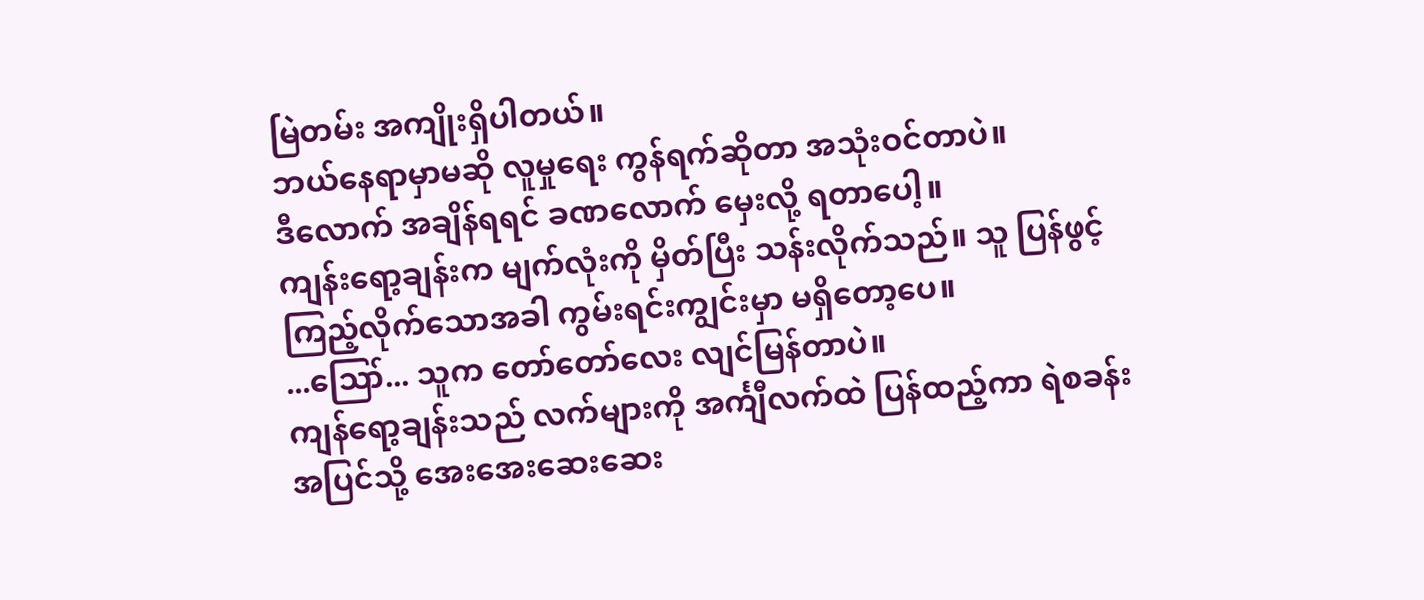မြဲတမ်း အကျိုးရှိပါတယ်။
ဘယ်နေရာမှာမဆို လူမှုရေး ကွန်ရက်ဆိုတာ အသုံးဝင်တာပဲ။
ဒီလောက် အချိန်ရရင် ခဏလောက် မှေးလို့ ရတာပေါ့။
ကျန်းရော့ချန်းက မျက်လုံးကို မှိတ်ပြီး သန်းလိုက်သည်။ သူ ပြန်ဖွင့်ကြည့်လိုက်သောအခါ ကွမ်းရင်းကျွင်းမှာ မရှိတော့ပေ။
...ဪ... သူက တော်တော်လေး လျင်မြန်တာပဲ။
ကျန်ရော့ချန်းသည် လက်များကို အင်္ကျီလက်ထဲ ပြန်ထည့်ကာ ရဲစခန်းအပြင်သို့ အေးအေးဆေးဆေး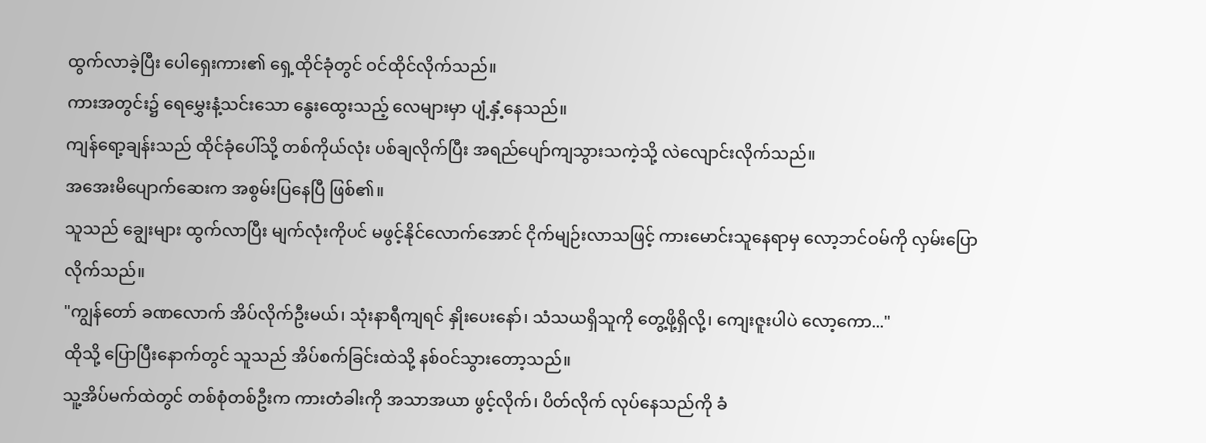ထွက်လာခဲ့ပြီး ပေါရှေးကား၏ ရှေ့ထိုင်ခုံတွင် ဝင်ထိုင်လိုက်သည်။
ကားအတွင်း၌ ရေမွှေးနံ့သင်းသော နွေးထွေးသည့် လေများမှာ ပျံ့နှံ့နေသည်။
ကျန်ရော့ချန်းသည် ထိုင်ခုံပေါ်သို့ တစ်ကိုယ်လုံး ပစ်ချလိုက်ပြီး အရည်ပျော်ကျသွားသကဲ့သို့ လဲလျောင်းလိုက်သည်။
အအေးမိပျောက်ဆေးက အစွမ်းပြနေပြီ ဖြစ်၏။
သူသည် ချွေးများ ထွက်လာပြီး မျက်လုံးကိုပင် မဖွင့်နိုင်လောက်အောင် ငိုက်မျဉ်းလာသဖြင့် ကားမောင်းသူနေရာမှ လော့ဘင်ဝမ်ကို လှမ်းပြောလိုက်သည်။
"ကျွန်တော် ခဏလောက် အိပ်လိုက်ဦးမယ်၊ သုံးနာရီကျရင် နှိုးပေးနော်၊ သံသယရှိသူကို တွေ့ဖို့ရှိလို့၊ ကျေးဇူးပါပဲ လော့ကော..."
ထိုသို့ ပြောပြီးနောက်တွင် သူသည် အိပ်စက်ခြင်းထဲသို့ နစ်ဝင်သွားတော့သည်။
သူ့အိပ်မက်ထဲတွင် တစ်စုံတစ်ဦးက ကားတံခါးကို အသာအယာ ဖွင့်လိုက်၊ ပိတ်လိုက် လုပ်နေသည်ကို ခံ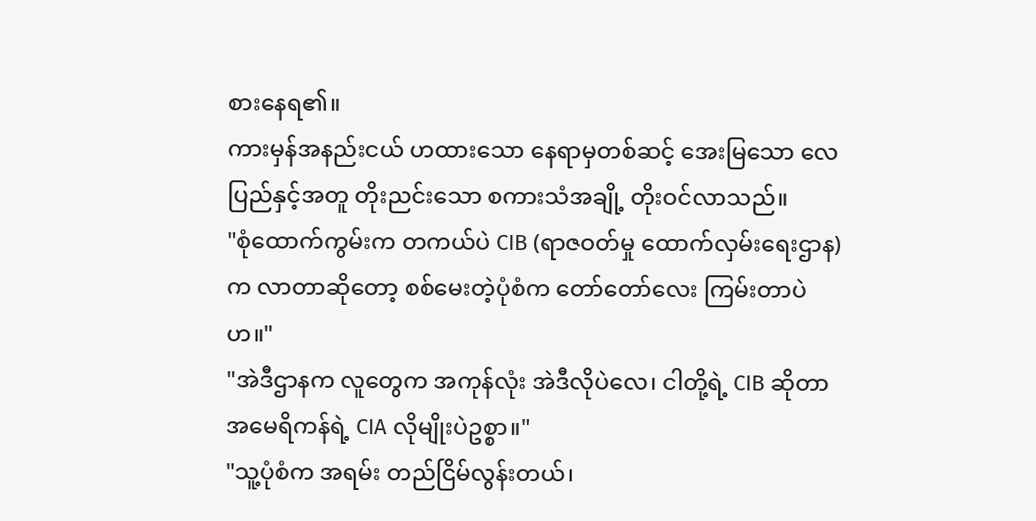စားနေရ၏။
ကားမှန်အနည်းငယ် ဟထားသော နေရာမှတစ်ဆင့် အေးမြသော လေပြည်နှင့်အတူ တိုးညင်းသော စကားသံအချို့ တိုးဝင်လာသည်။
"စုံထောက်ကွမ်းက တကယ်ပဲ CIB (ရာဇဝတ်မှု ထောက်လှမ်းရေးဌာန) က လာတာဆိုတော့ စစ်မေးတဲ့ပုံစံက တော်တော်လေး ကြမ်းတာပဲဟ။"
"အဲဒီဌာနက လူတွေက အကုန်လုံး အဲဒီလိုပဲလေ၊ ငါတို့ရဲ့ CIB ဆိုတာ အမေရိကန်ရဲ့ CIA လိုမျိုးပဲဥစ္စာ။"
"သူ့ပုံစံက အရမ်း တည်ငြိမ်လွန်းတယ်၊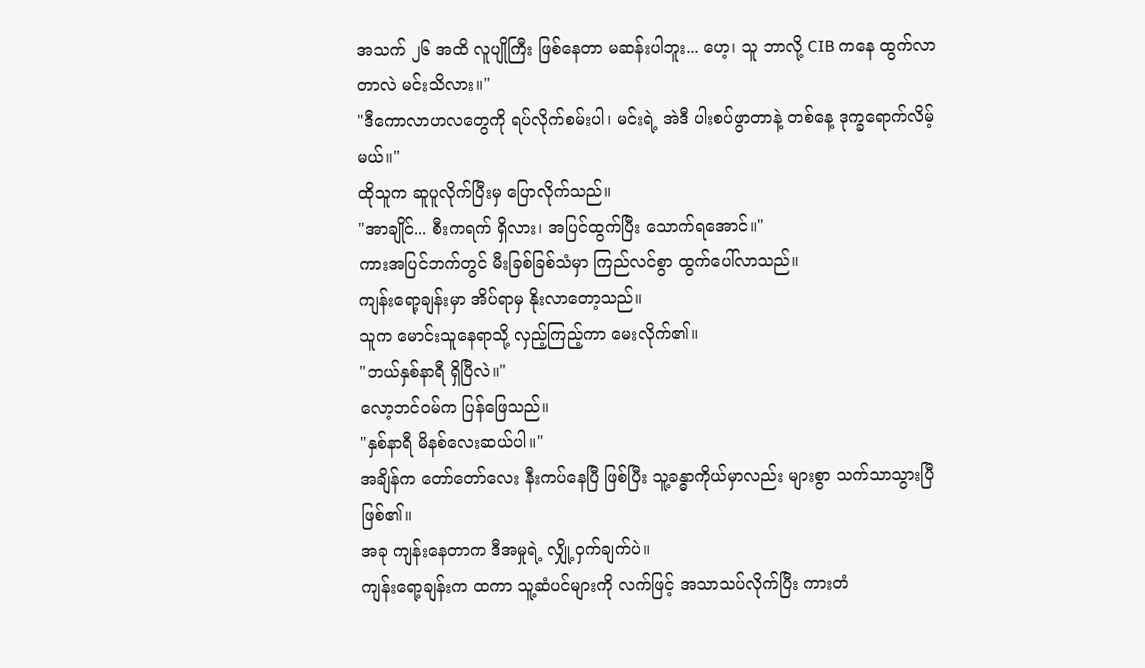အသက် ၂၆ အထိ လူပျိုကြီး ဖြစ်နေတာ မဆန်းပါဘူး... ဟေ့၊ သူ ဘာလို့ CIB ကနေ ထွက်လာတာလဲ မင်းသိလား။"
"ဒီကောလာဟလတွေကို ရပ်လိုက်စမ်းပါ၊ မင်းရဲ့ အဲဒီ ပါးစပ်ဖွာတာနဲ့ တစ်နေ့ ဒုက္ခရောက်လိမ့်မယ်။"
ထိုသူက ဆူပူလိုက်ပြီးမှ ပြောလိုက်သည်။
"အာချိုင်... စီးကရက် ရှိလား၊ အပြင်ထွက်ပြီး သောက်ရအောင်။"
ကားအပြင်ဘက်တွင် မီးခြစ်ခြစ်သံမှာ ကြည်လင်စွာ ထွက်ပေါ်လာသည်။
ကျန်းရော့ချန်းမှာ အိပ်ရာမှ နိုးလာတော့သည်။
သူက မောင်းသူနေရာသို့ လှည့်ကြည့်ကာ မေးလိုက်၏။
"ဘယ်နှစ်နာရီ ရှိပြီလဲ။"
လော့ဘင်ဝမ်က ပြန်ဖြေသည်။
"နှစ်နာရီ မိနစ်လေးဆယ်ပါ။"
အချိန်က တော်တော်လေး နီးကပ်နေပြီ ဖြစ်ပြီး သူ့ခန္ဓာကိုယ်မှာလည်း များစွာ သက်သာသွားပြီ ဖြစ်၏။
အခု ကျန်းနေတာက ဒီအမှုရဲ့ လျှို့ဝှက်ချက်ပဲ။
ကျန်းရော့ချန်းက ထကာ သူ့ဆံပင်များကို လက်ဖြင့် အသာသပ်လိုက်ပြီး ကားတံ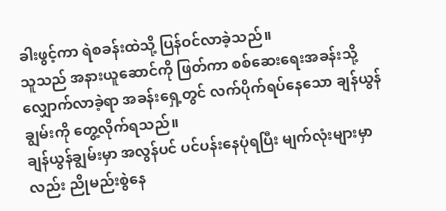ခါးဖွင့်ကာ ရဲစခန်းထဲသို့ ပြန်ဝင်လာခဲ့သည်။
သူသည် အနားယူဆောင်ကို ဖြတ်ကာ စစ်ဆေးရေးအခန်းသို့ လျှောက်လာခဲ့ရာ အခန်းရှေ့တွင် လက်ပိုက်ရပ်နေသော ချန်ယွန်ချွမ်းကို တွေ့လိုက်ရသည်။
ချန်ယွန်ချွမ်းမှာ အလွန်ပင် ပင်ပန်းနေပုံရပြီး မျက်လုံးများမှာလည်း ညိုမည်းစွဲနေ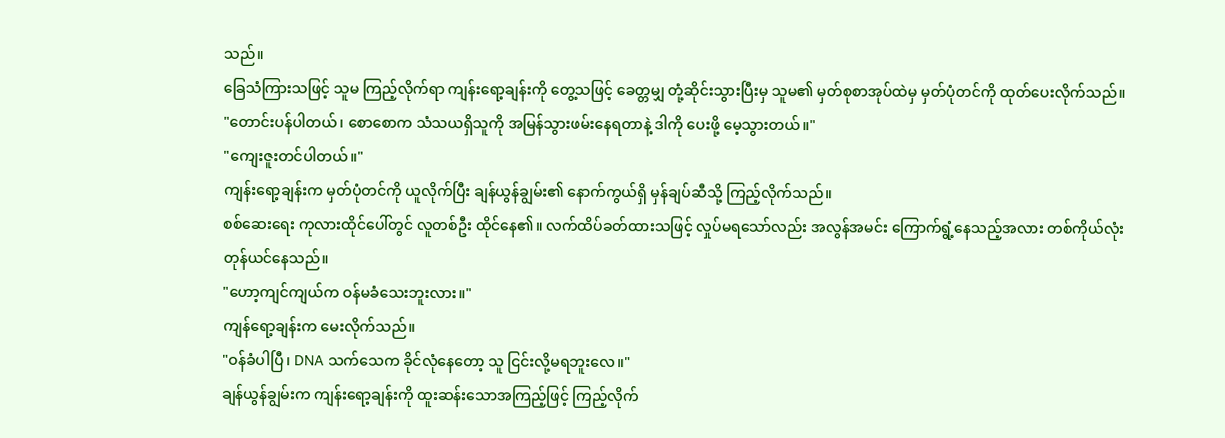သည်။
ခြေသံကြားသဖြင့် သူမ ကြည့်လိုက်ရာ ကျန်းရော့ချန်းကို တွေ့သဖြင့် ခေတ္တမျှ တုံ့ဆိုင်းသွားပြီးမှ သူမ၏ မှတ်စုစာအုပ်ထဲမှ မှတ်ပုံတင်ကို ထုတ်ပေးလိုက်သည်။
"တောင်းပန်ပါတယ်၊ စောစောက သံသယရှိသူကို အမြန်သွားဖမ်းနေရတာနဲ့ ဒါကို ပေးဖို့ မေ့သွားတယ်။"
"ကျေးဇူးတင်ပါတယ်။"
ကျန်းရော့ချန်းက မှတ်ပုံတင်ကို ယူလိုက်ပြီး ချန်ယွန်ချွမ်း၏ နောက်ကွယ်ရှိ မှန်ချပ်ဆီသို့ ကြည့်လိုက်သည်။
စစ်ဆေးရေး ကုလားထိုင်ပေါ်တွင် လူတစ်ဦး ထိုင်နေ၏။ လက်ထိပ်ခတ်ထားသဖြင့် လှုပ်မရသော်လည်း အလွန်အမင်း ကြောက်ရွံ့နေသည့်အလား တစ်ကိုယ်လုံး တုန်ယင်နေသည်။
"ဟော့ကျင်ကျယ်က ဝန်မခံသေးဘူးလား။"
ကျန်ရော့ချန်းက မေးလိုက်သည်။
"ဝန်ခံပါပြီ၊ DNA သက်သေက ခိုင်လုံနေတော့ သူ ငြင်းလို့မရဘူးလေ။"
ချန်ယွန်ချွမ်းက ကျန်းရော့ချန်းကို ထူးဆန်းသောအကြည့်ဖြင့် ကြည့်လိုက်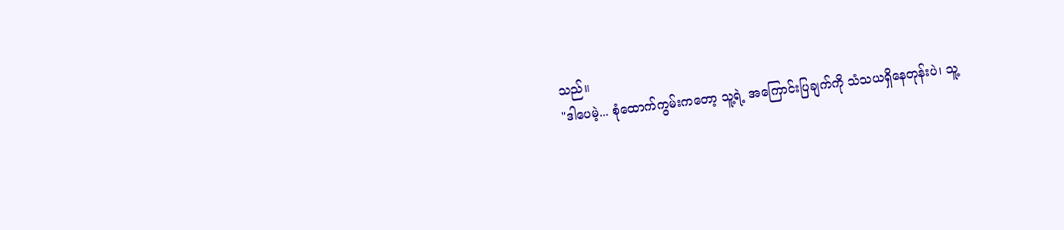သည်။
"ဒါပေမဲ့... စုံထောက်ကွမ်းကတော့ သူ့ရဲ့ အကြောင်းပြချက်ကို သံသယရှိနေတုန်းပဲ၊ သူ့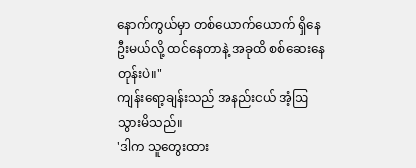နောက်ကွယ်မှာ တစ်ယောက်ယောက် ရှိနေဦးမယ်လို့ ထင်နေတာနဲ့ အခုထိ စစ်ဆေးနေတုန်းပဲ။"
ကျန်းရော့ချန်းသည် အနည်းငယ် အံ့ဩသွားမိသည်။
'ဒါက သူတွေးထား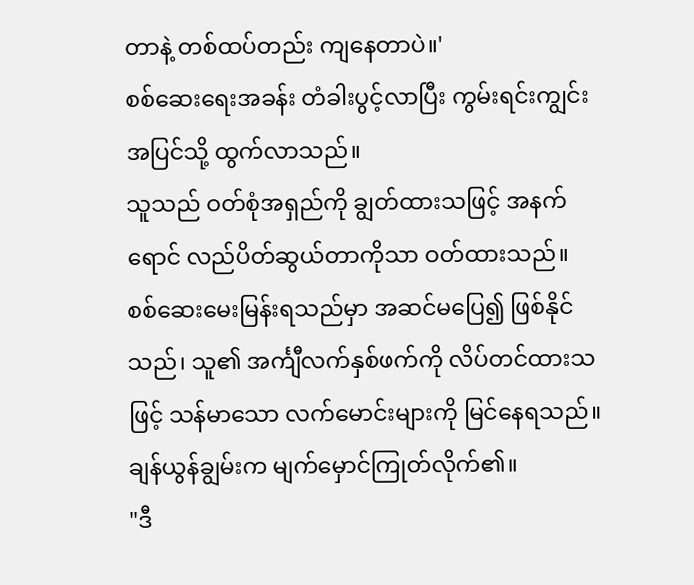တာနဲ့ တစ်ထပ်တည်း ကျနေတာပဲ။'
စစ်ဆေးရေးအခန်း တံခါးပွင့်လာပြီး ကွမ်းရင်းကျွင်း အပြင်သို့ ထွက်လာသည်။
သူသည် ဝတ်စုံအရှည်ကို ချွတ်ထားသဖြင့် အနက်ရောင် လည်ပိတ်ဆွယ်တာကိုသာ ဝတ်ထားသည်။
စစ်ဆေးမေးမြန်းရသည်မှာ အဆင်မပြေ၍ ဖြစ်နိုင်သည်၊ သူ၏ အင်္ကျီလက်နှစ်ဖက်ကို လိပ်တင်ထားသဖြင့် သန်မာသော လက်မောင်းများကို မြင်နေရသည်။
ချန်ယွန်ချွမ်းက မျက်မှောင်ကြုတ်လိုက်၏။
"ဒီ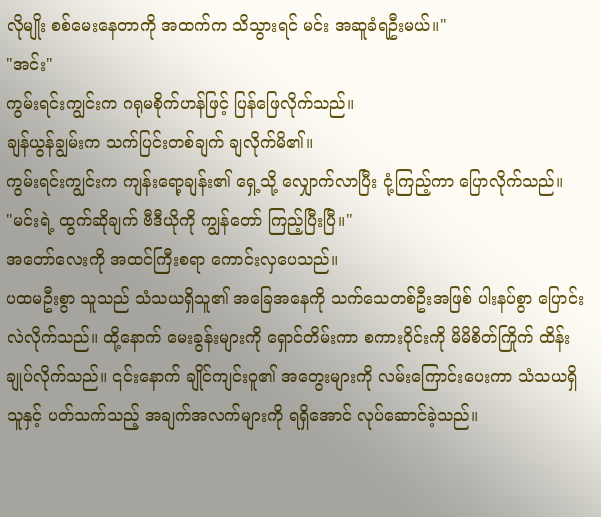လိုမျိုး စစ်မေးနေတာကို အထက်က သိသွားရင် မင်း အဆူခံရဦးမယ်။"
"အင်း"
ကွမ်းရင်းကျွင်းက ဂရုမစိုက်ဟန်ဖြင့် ပြန်ဖြေလိုက်သည်။
ချန်ယွန်ချွမ်းက သက်ပြင်းတစ်ချက် ချလိုက်မိ၏။
ကွမ်းရင်းကျွင်းက ကျန်းရော့ချန်း၏ ရှေ့သို့ လျှောက်လာပြီး ငုံ့ကြည့်ကာ ပြောလိုက်သည်။
"မင်းရဲ့ ထွက်ဆိုချက် ဗီဒီယိုကို ကျွန်တော် ကြည့်ပြီးပြီ။"
အတော်လေးကို အထင်ကြီးစရာ ကောင်းလှပေသည်။
ပထမဦးစွာ သူသည် သံသယရှိသူ၏ အခြေအနေကို သက်သေတစ်ဦးအဖြစ် ပါးနပ်စွာ ပြောင်းလဲလိုက်သည်။ ထို့နောက် မေးခွန်းများကို ရှောင်တိမ်းကာ စကားဝိုင်းကို မိမိစိတ်ကြိုက် ထိန်းချုပ်လိုက်သည်။ ၎င်းနောက် ချိုင်ကျင်းဝူ၏ အတွေးများကို လမ်းကြောင်းပေးကာ သံသယရှိသူနှင့် ပတ်သက်သည့် အချက်အလက်များကို ရရှိအောင် လုပ်ဆောင်ခဲ့သည်။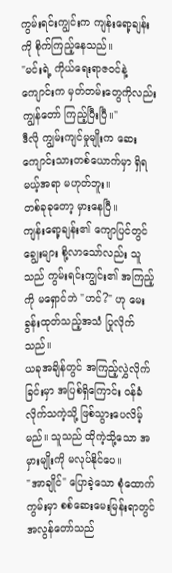ကွမ်းရင်းကျွင်းက ကျန်းရော့ချန်းကို စိုက်ကြည့်နေသည်။
"မင်းရဲ့ ကိုယ်ရေးရာဇဝင်နဲ့ ကျောင်းက မှတ်တမ်းတွေကိုလည်း ကျွန်တော် ကြည့်ပြီးပြီ။"
ဒီလို ကျွမ်းကျင်မှုမျိုးက ဆေးကျောင်းသားတစ်ယောက်မှာ ရှိရမယ့်အရာ မဟုတ်ဘူး။
တစ်ခုခုတော့ မှားနေပြီ။
ကျန်းရော့ချန်း၏ ကျောပြင်တွင် ချွေးများ စို့လာသော်လည်း သူသည် ကွမ်းရင်းကျွင်း၏ အကြည့်ကို မရှောင်ဘဲ "ဟင်?" ဟု မေးခွန်းထုတ်သည့်အသံ ပြုလိုက်သည်။
ယခုအချိန်တွင် အကြည့်လွှဲလိုက်ခြင်းမှာ အပြစ်ရှိကြောင်း ဝန်ခံလိုက်သကဲ့သို့ ဖြစ်သွားပေလိမ့်မည်။ သူသည် ထိုကဲ့သို့သော အမှားမျိုးကို မလုပ်နိုင်ပေ။
"အာချိုင်" ပြောခဲ့သော စုံထောက်ကွမ်းမှာ စစ်ဆေးမေးမြန်းရာတွင် အလွန်တော်သည်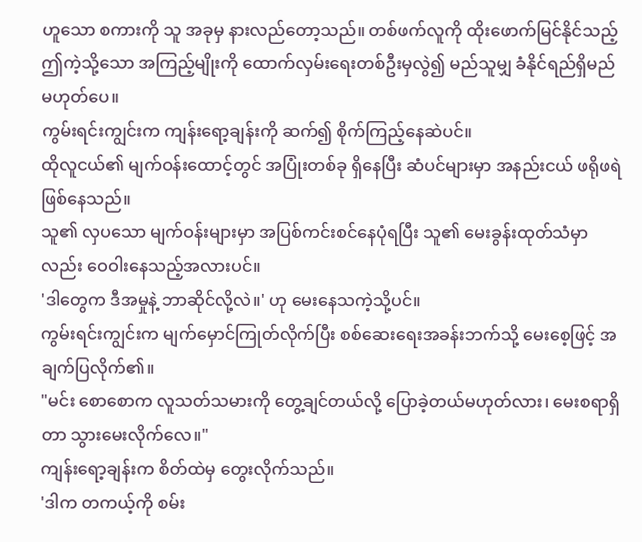ဟူသော စကားကို သူ အခုမှ နားလည်တော့သည်။ တစ်ဖက်လူကို ထိုးဖောက်မြင်နိုင်သည့် ဤကဲ့သို့သော အကြည့်မျိုးကို ထောက်လှမ်းရေးတစ်ဦးမှလွဲ၍ မည်သူမျှ ခံနိုင်ရည်ရှိမည် မဟုတ်ပေ။
ကွမ်းရင်းကျွင်းက ကျန်းရော့ချန်းကို ဆက်၍ စိုက်ကြည့်နေဆဲပင်။
ထိုလူငယ်၏ မျက်ဝန်းထောင့်တွင် အပြုံးတစ်ခု ရှိနေပြီး ဆံပင်များမှာ အနည်းငယ် ဖရိုဖရဲ ဖြစ်နေသည်။
သူ၏ လှပသော မျက်ဝန်းများမှာ အပြစ်ကင်းစင်နေပုံရပြီး သူ၏ မေးခွန်းထုတ်သံမှာလည်း ဝေဝါးနေသည့်အလားပင်။
'ဒါတွေက ဒီအမှုနဲ့ ဘာဆိုင်လို့လဲ။' ဟု မေးနေသကဲ့သို့ပင်။
ကွမ်းရင်းကျွင်းက မျက်မှောင်ကြုတ်လိုက်ပြီး စစ်ဆေးရေးအခန်းဘက်သို့ မေးစေ့ဖြင့် အချက်ပြလိုက်၏။
"မင်း စောစောက လူသတ်သမားကို တွေ့ချင်တယ်လို့ ပြောခဲ့တယ်မဟုတ်လား၊ မေးစရာရှိတာ သွားမေးလိုက်လေ။"
ကျန်းရော့ချန်းက စိတ်ထဲမှ တွေးလိုက်သည်။
'ဒါက တကယ့်ကို စမ်း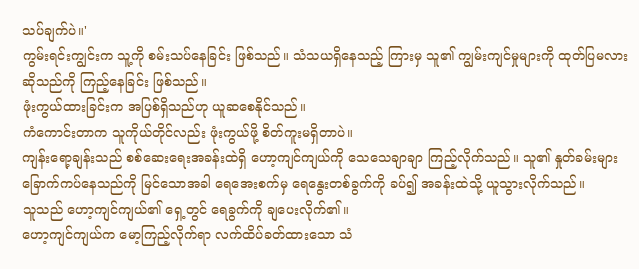သပ်ချက်ပဲ။'
ကွမ်းရင်းကျွင်းက သူ့ကို စမ်းသပ်နေခြင်း ဖြစ်သည်။ သံသယရှိနေသည့် ကြားမှ သူ၏ ကျွမ်းကျင်မှုများကို ထုတ်ပြမလား ဆိုသည်ကို ကြည့်နေခြင်း ဖြစ်သည်။
ဖုံးကွယ်ထားခြင်းက အပြစ်ရှိသည်ဟု ယူဆစေနိုင်သည်။
ကံကောင်းတာက သူကိုယ်တိုင်လည်း ဖုံးကွယ်ဖို့ စိတ်ကူးမရှိတာပဲ။
ကျန်းရော့ချန်းသည် စစ်ဆေးရေးအခန်းထဲရှိ ဟော့ကျင်ကျယ်ကို သေသေချာချာ ကြည့်လိုက်သည်။ သူ၏ နှုတ်ခမ်းများ ခြောက်ကပ်နေသည်ကို မြင်သောအခါ ရေအေးစက်မှ ရေနွေးတစ်ခွက်ကို ခပ်၍ အခန်းထဲသို့ ယူသွားလိုက်သည်။
သူသည် ဟော့ကျင်ကျယ်၏ ရှေ့တွင် ရေခွက်ကို ချပေးလိုက်၏။
ဟော့ကျင်ကျယ်က မော့ကြည့်လိုက်ရာ လက်ထိပ်ခတ်ထားသော သံ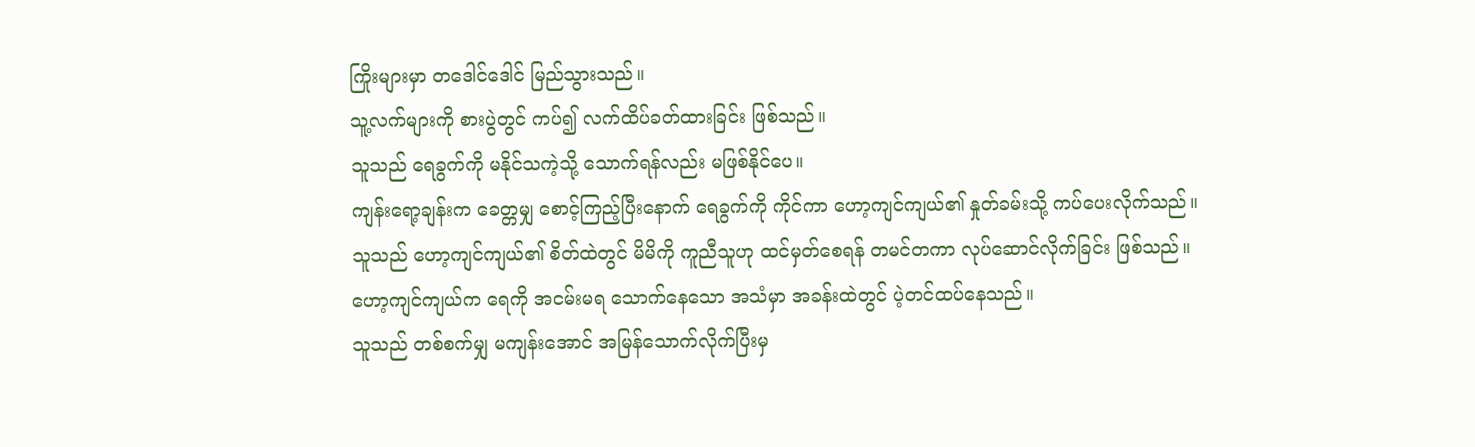ကြိုးများမှာ တဒေါင်ဒေါင် မြည်သွားသည်။
သူ့လက်များကို စားပွဲတွင် ကပ်၍ လက်ထိပ်ခတ်ထားခြင်း ဖြစ်သည်။
သူသည် ရေခွက်ကို မနိုင်သကဲ့သို့ သောက်ရန်လည်း မဖြစ်နိုင်ပေ။
ကျန်းရော့ချန်းက ခေတ္တမျှ စောင့်ကြည့်ပြီးနောက် ရေခွက်ကို ကိုင်ကာ ဟော့ကျင်ကျယ်၏ နှုတ်ခမ်းသို့ ကပ်ပေးလိုက်သည်။
သူသည် ဟော့ကျင်ကျယ်၏ စိတ်ထဲတွင် မိမိကို ကူညီသူဟု ထင်မှတ်စေရန် တမင်တကာ လုပ်ဆောင်လိုက်ခြင်း ဖြစ်သည်။
ဟော့ကျင်ကျယ်က ရေကို အငမ်းမရ သောက်နေသော အသံမှာ အခန်းထဲတွင် ပဲ့တင်ထပ်နေသည်။
သူသည် တစ်စက်မျှ မကျန်းအောင် အမြန်သောက်လိုက်ပြီးမှ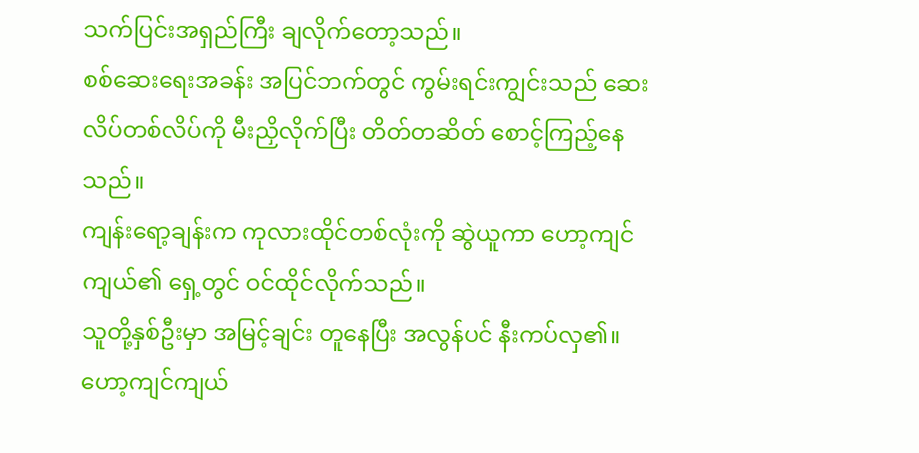သက်ပြင်းအရှည်ကြီး ချလိုက်တော့သည်။
စစ်ဆေးရေးအခန်း အပြင်ဘက်တွင် ကွမ်းရင်းကျွင်းသည် ဆေးလိပ်တစ်လိပ်ကို မီးညှိလိုက်ပြီး တိတ်တဆိတ် စောင့်ကြည့်နေသည်။
ကျန်းရော့ချန်းက ကုလားထိုင်တစ်လုံးကို ဆွဲယူကာ ဟော့ကျင်ကျယ်၏ ရှေ့တွင် ဝင်ထိုင်လိုက်သည်။
သူတို့နှစ်ဦးမှာ အမြင့်ချင်း တူနေပြီး အလွန်ပင် နီးကပ်လှ၏။
ဟော့ကျင်ကျယ်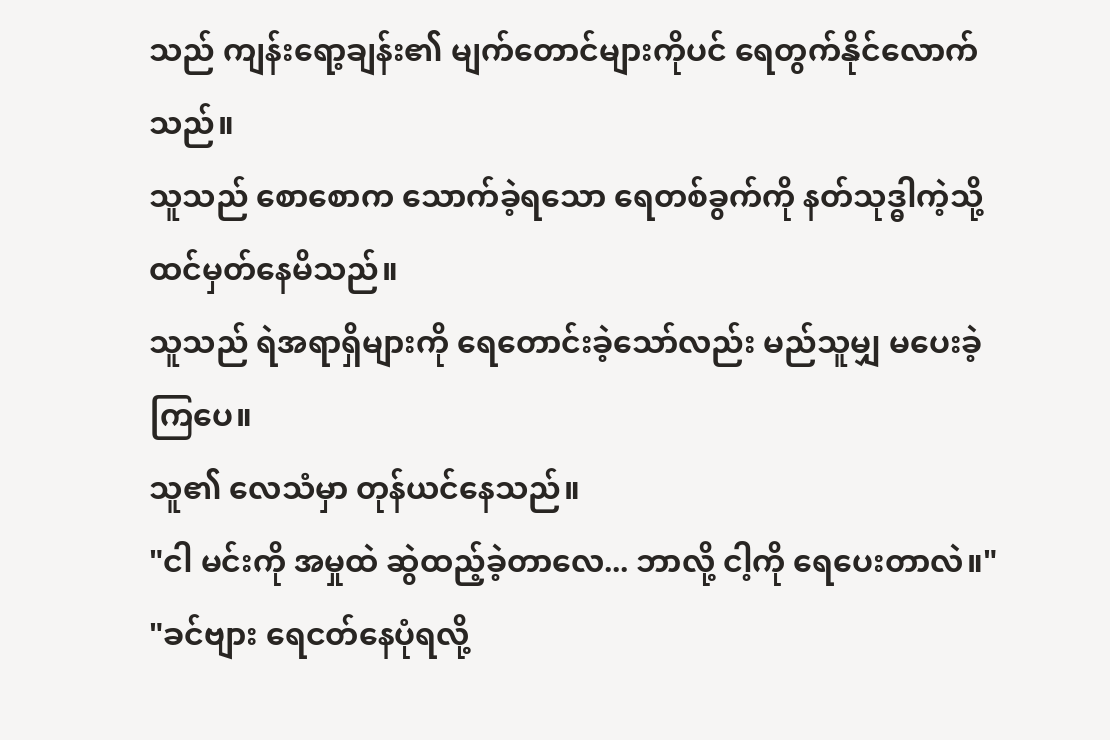သည် ကျန်းရော့ချန်း၏ မျက်တောင်များကိုပင် ရေတွက်နိုင်လောက်သည်။
သူသည် စောစောက သောက်ခဲ့ရသော ရေတစ်ခွက်ကို နတ်သုဒ္ဓါကဲ့သို့ ထင်မှတ်နေမိသည်။
သူသည် ရဲအရာရှိများကို ရေတောင်းခဲ့သော်လည်း မည်သူမျှ မပေးခဲ့ကြပေ။
သူ၏ လေသံမှာ တုန်ယင်နေသည်။
"ငါ မင်းကို အမှုထဲ ဆွဲထည့်ခဲ့တာလေ... ဘာလို့ ငါ့ကို ရေပေးတာလဲ။"
"ခင်ဗျား ရေငတ်နေပုံရလို့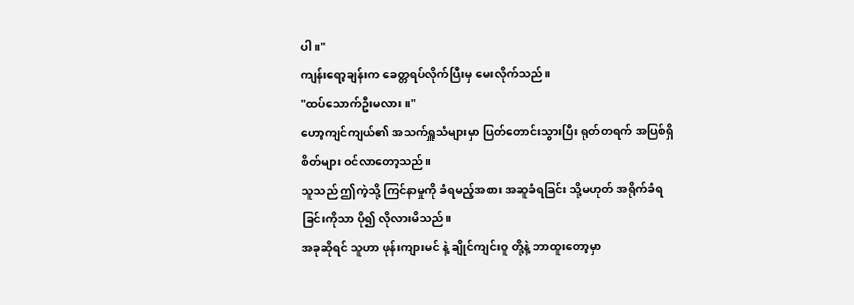ပါ။"
ကျန်းရော့ချန်းက ခေတ္တရပ်လိုက်ပြီးမှ မေးလိုက်သည်။
"ထပ်သောက်ဦးမလား။"
ဟော့ကျင်ကျယ်၏ အသက်ရှူသံများမှာ ပြတ်တောင်းသွားပြီး ရုတ်တရက် အပြစ်ရှိစိတ်များ ဝင်လာတော့သည်။
သူသည် ဤကဲ့သို့ ကြင်နာမှုကို ခံရမည့်အစား အဆူခံရခြင်း သို့မဟုတ် အရိုက်ခံရခြင်းကိုသာ ပို၍ လိုလားမိသည်။
အခုဆိုရင် သူဟာ ဖုန်းကျားမင် နဲ့ ချိုင်ကျင်းဝူ တို့နဲ့ ဘာထူးတော့မှာ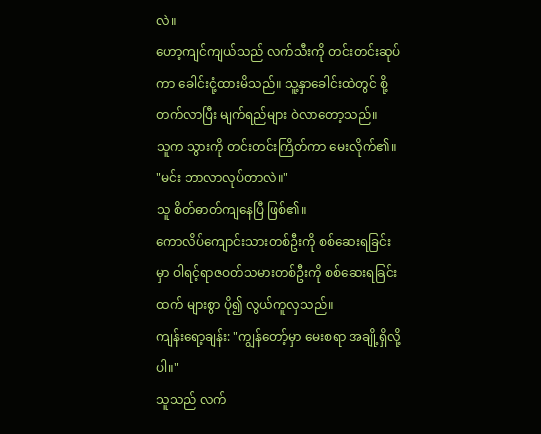လဲ။
ဟော့ကျင်ကျယ်သည် လက်သီးကို တင်းတင်းဆုပ်ကာ ခေါင်းငုံ့ထားမိသည်။ သူ့နှာခေါင်းထဲတွင် စို့တက်လာပြီး မျက်ရည်များ ဝဲလာတော့သည်။
သူက သွားကို တင်းတင်းကြိတ်ကာ မေးလိုက်၏။
"မင်း ဘာလာလုပ်တာလဲ။"
သူ စိတ်ဓာတ်ကျနေပြီ ဖြစ်၏။
ကောလိပ်ကျောင်းသားတစ်ဦးကို စစ်ဆေးရခြင်းမှာ ဝါရင့်ရာဇဝတ်သမားတစ်ဦးကို စစ်ဆေးရခြင်းထက် များစွာ ပို၍ လွယ်ကူလှသည်။
ကျန်းရော့ချန်း: "ကျွန်တော့်မှာ မေးစရာ အချို့ရှိလို့ပါ။"
သူသည် လက်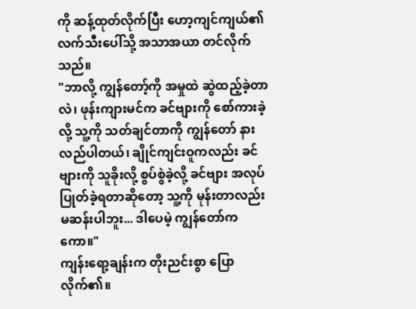ကို ဆန့်ထုတ်လိုက်ပြီး ဟော့ကျင်ကျယ်၏ လက်သီးပေါ်သို့ အသာအယာ တင်လိုက်သည်။
"ဘာလို့ ကျွန်တော့်ကို အမှုထဲ ဆွဲထည့်ခဲ့တာလဲ၊ ဖုန်းကျားမင်က ခင်ဗျားကို စော်ကားခဲ့လို့ သူ့ကို သတ်ချင်တာကို ကျွန်တော် နားလည်ပါတယ်၊ ချိုင်ကျင်းဝူကလည်း ခင်ဗျားကို သူခိုးလို့ စွပ်စွဲခဲ့လို့ ခင်ဗျား အလုပ်ပြုတ်ခဲ့ရတာဆိုတော့ သူ့ကို မုန်းတာလည်း မဆန်းပါဘူး... ဒါပေမဲ့ ကျွန်တော်ကကော။"
ကျန်းရော့ချန်းက တိုးညင်းစွာ ပြောလိုက်၏။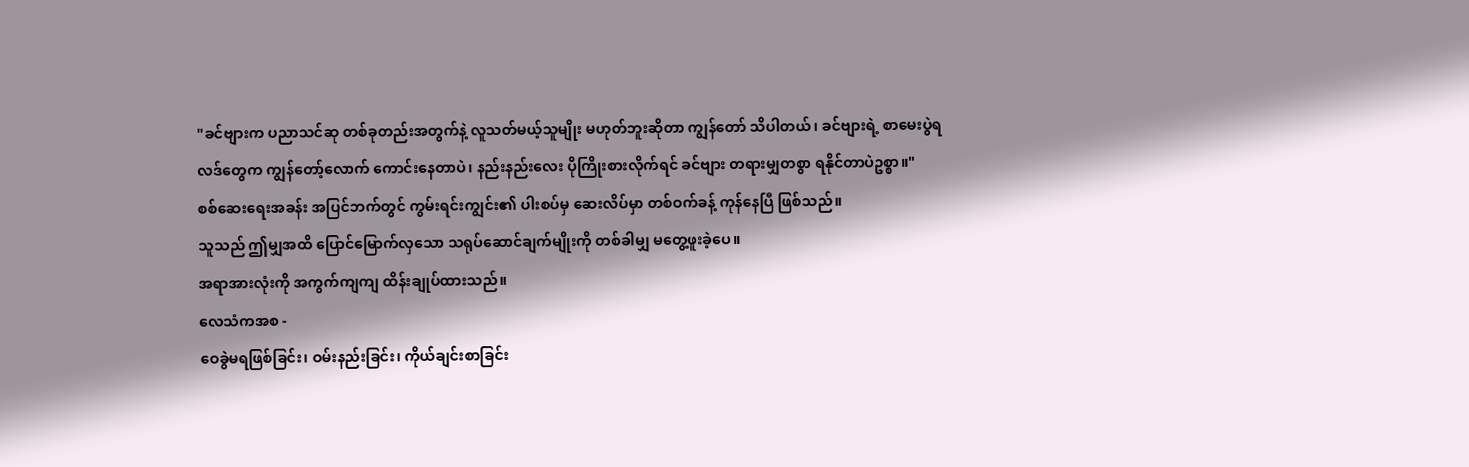"ခင်ဗျားက ပညာသင်ဆု တစ်ခုတည်းအတွက်နဲ့ လူသတ်မယ့်သူမျိုး မဟုတ်ဘူးဆိုတာ ကျွန်တော် သိပါတယ်၊ ခင်ဗျားရဲ့ စာမေးပွဲရလဒ်တွေက ကျွန်တော့်လောက် ကောင်းနေတာပဲ၊ နည်းနည်းလေး ပိုကြိုးစားလိုက်ရင် ခင်ဗျား တရားမျှတစွာ ရနိုင်တာပဲဥစ္စာ။"
စစ်ဆေးရေးအခန်း အပြင်ဘက်တွင် ကွမ်းရင်းကျွင်း၏ ပါးစပ်မှ ဆေးလိပ်မှာ တစ်ဝက်ခန့် ကုန်နေပြီ ဖြစ်သည်။
သူသည် ဤမျှအထိ ပြောင်မြောက်လှသော သရုပ်ဆောင်ချက်မျိုးကို တစ်ခါမျှ မတွေ့ဖူးခဲ့ပေ။
အရာအားလုံးကို အကွက်ကျကျ ထိန်းချုပ်ထားသည်။
လေသံကအစ -
ဝေခွဲမရဖြစ်ခြင်း၊ ဝမ်းနည်းခြင်း၊ ကိုယ်ချင်းစာခြင်း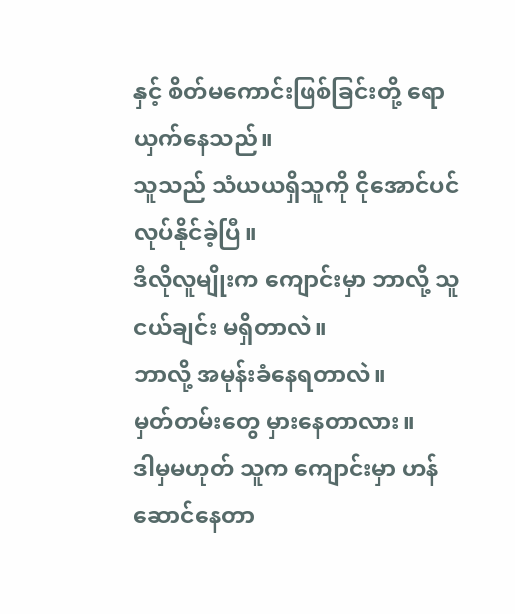နှင့် စိတ်မကောင်းဖြစ်ခြင်းတို့ ရောယှက်နေသည်။
သူသည် သံယယရှိသူကို ငိုအောင်ပင် လုပ်နိုင်ခဲ့ပြီ။
ဒီလိုလူမျိုးက ကျောင်းမှာ ဘာလို့ သူငယ်ချင်း မရှိတာလဲ။
ဘာလို့ အမုန်းခံနေရတာလဲ။
မှတ်တမ်းတွေ မှားနေတာလား။
ဒါမှမဟုတ် သူက ကျောင်းမှာ ဟန်ဆောင်နေတာ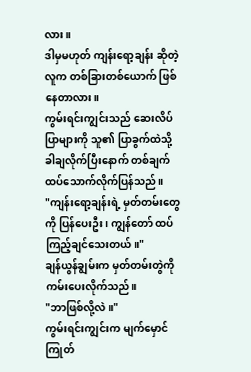လား။
ဒါမှမဟုတ် ကျန်းရော့ချန်း ဆိုတဲ့လူက တစ်ခြားတစ်ယောက် ဖြစ်နေတာလား။
ကွမ်းရင်းကျွင်းသည် ဆေးလိပ်ပြာများကို သူ၏ ပြာခွက်ထဲသို့ ခါချလိုက်ပြီးနောက် တစ်ချက် ထပ်သောက်လိုက်ပြန်သည်။
"ကျန်းရော့ချန်းရဲ့ မှတ်တမ်းတွေကို ပြန်ပေးဦး၊ ကျွန်တော် ထပ်ကြည့်ချင်သေးတယ်။"
ချန်ယွန်ချွမ်းက မှတ်တမ်းတွဲကို ကမ်းပေးလိုက်သည်။
"ဘာဖြစ်လို့လဲ။"
ကွမ်းရင်းကျွင်းက မျက်မှောင်ကြုတ်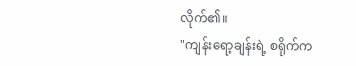လိုက်၏။
"ကျန်းရော့ချန်းရဲ့ စရိုက်က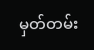မှတ်တမ်း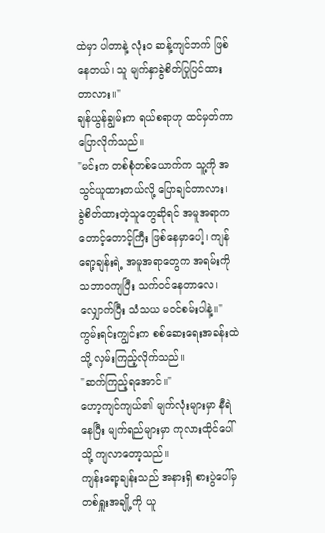ထဲမှာ ပါတာနဲ့ လုံးဝ ဆန့်ကျင်ဘက် ဖြစ်နေတယ်၊ သူ မျက်နှာခွဲစိတ်ပြုပြင်ထားတာလား။"
ချန်ယွန်ချွမ်းက ရယ်စရာဟု ထင်မှတ်ကာ ပြောလိုက်သည်။
"မင်းက တစ်စုံတစ်ယောက်က သူ့ကို အသွင်ယူထားတယ်လို့ ပြောချင်တာလား၊ ခွဲစိတ်ထားတဲ့သူတွေဆိုရင် အမူအရာက တောင့်တောင့်ကြီး ဖြစ်နေမှာပေါ့၊ ကျန်ရော့ချန်းရဲ့ အမူအရာတွေက အရမ်းကို သဘာဝကျပြီး သက်ဝင်နေတာလေ၊ လျှောက်ပြီး သံသယ မဝင်စမ်းပါနဲ့။"
ကွမ်းရင်းကျွင်းက စစ်ဆေးရေးအခန်းထဲသို့ လှမ်းကြည့်လိုက်သည်။
"ဆက်ကြည့်ရအောင်။"
ဟော့ကျင်ကျယ်၏ မျက်လုံးများမှာ နီရဲနေပြီး မျက်ရည်များမှာ ကုလားထိုင်ပေါ်သို့ ကျလာတော့သည်။
ကျန်းရော့ချန်းသည် အနားရှိ စားပွဲပေါ်မှ တစ်ရှူးအချို့ကို ယူ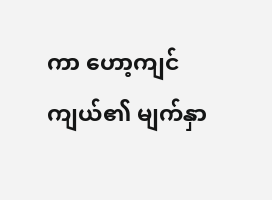ကာ ဟော့ကျင်ကျယ်၏ မျက်နှာ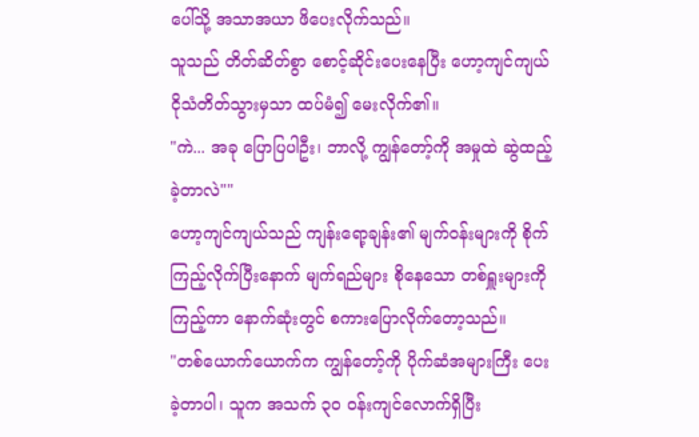ပေါ်သို့ အသာအယာ ဖိပေးလိုက်သည်။
သူသည် တိတ်ဆိတ်စွာ စောင့်ဆိုင်းပေးနေပြီး ဟော့ကျင်ကျယ် ငိုသံတိတ်သွားမှသာ ထပ်မံ၍ မေးလိုက်၏။
"ကဲ... အခု ပြောပြပါဦး၊ ဘာလို့ ကျွန်တော့်ကို အမှုထဲ ဆွဲထည့်ခဲ့တာလဲ""
ဟော့ကျင်ကျယ်သည် ကျန်းရော့ချန်း၏ မျက်ဝန်းများကို စိုက်ကြည့်လိုက်ပြီးနောက် မျက်ရည်များ စိုနေသော တစ်ရှူးများကို ကြည့်ကာ နောက်ဆုံးတွင် စကားပြောလိုက်တော့သည်။
"တစ်ယောက်ယောက်က ကျွန်တော့်ကို ပိုက်ဆံအများကြီး ပေးခဲ့တာပါ၊ သူက အသက် ၃၀ ဝန်းကျင်လောက်ရှိပြီး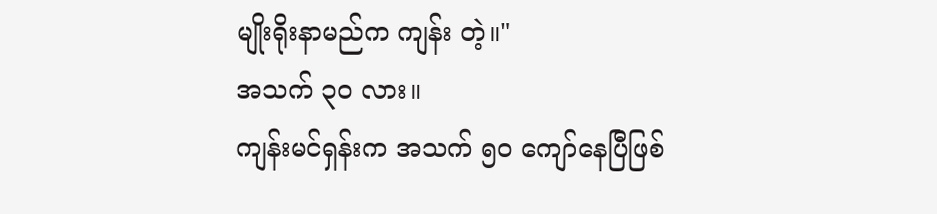မျိုးရိုးနာမည်က ကျန်း တဲ့။"
အသက် ၃၀ လား။
ကျန်းမင်ရှန်းက အသက် ၅၀ ကျော်နေပြီဖြစ်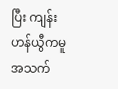ပြီး ကျန်းဟန်ယွီကမူ အသက်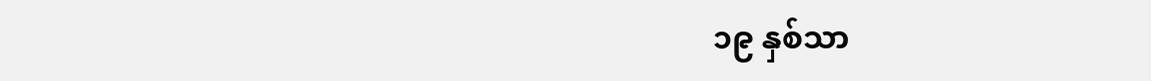၁၉ နှစ်သာ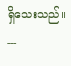ရှိသေးသည်။
---